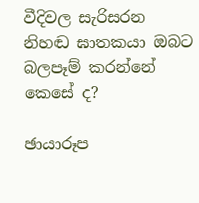වීදිවල සැරිසරන නිහඬ ඝාතකයා ඔබට බලපෑම් කරන්නේ කෙසේ ද?

ඡායාරූප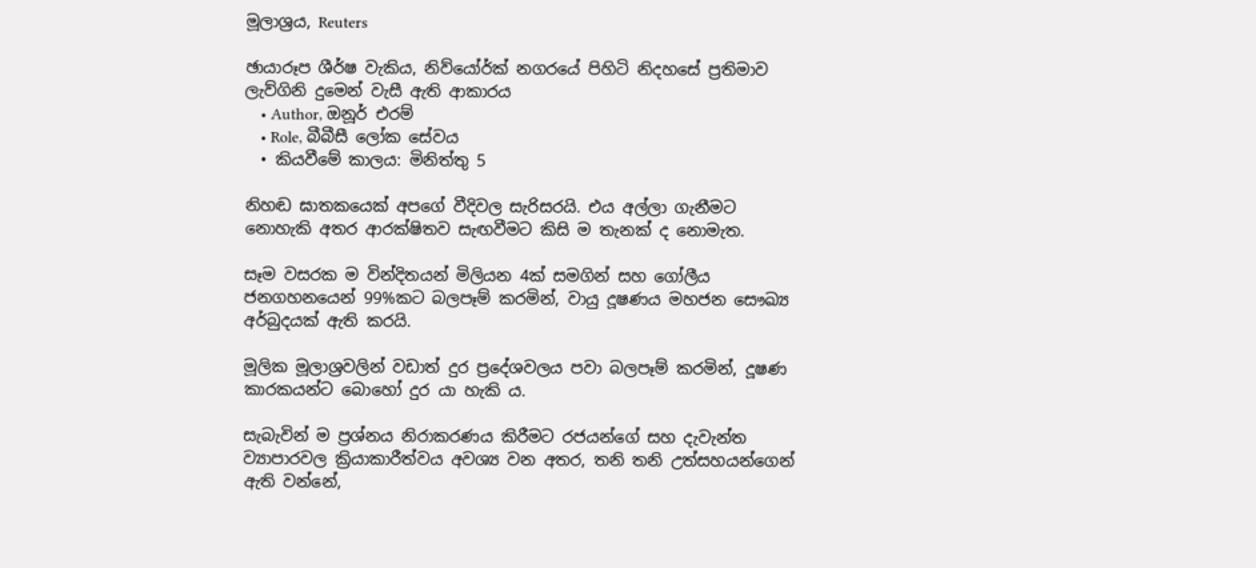මූලාශ්‍රය, Reuters

ඡායාරූප ශීර්ෂ වැකිය, නිව්යෝර්ක් නගරයේ පිහිටි නිදහසේ ප්‍රතිමාව ලැව්ගිනි දුමෙන් වැසී ඇති ආකාරය
    • Author, ඔනූර් එරම්
    • Role, බීබීසී ලෝක සේවය
  • කියවීමේ කාලය: මිනිත්තු 5

නිහඬ ඝාතකයෙක් අපගේ වීදිවල සැරිසරයි. එය අල්ලා ගැනීමට නොහැකි අතර ආරක්ෂිතව සැඟවීමට කිසි ම තැනක් ද නොමැත.

සෑම වසරක ම වින්දිතයන් මිලියන 4ක් සමගින් සහ ගෝලීය ජනගහනයෙන් 99%කට බලපෑම් කරමින්, වායු දූෂණ‍ය මහජන සෞඛ්‍ය අර්බුදයක් ඇති කරයි.

මූලික මූලාශ්‍රවලින් වඩාත් දුර ප්‍රදේශවලය පවා බලපෑම් කරමින්, දූෂණ කාරකයන්ට බොහෝ දුර යා හැකි ය.

සැබැවින් ම ප්‍රශ්නය නිරාකරණය කිරීමට රජයන්ගේ සහ දැවැන්ත ව්‍යාපාරවල ක්‍රියාකාරීත්වය අවශ්‍ය වන අතර, තනි තනි උත්සහයන්ගෙන් ඇති වන්නේ,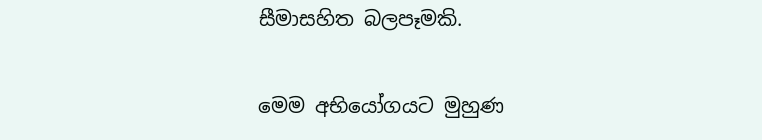සීමාසහිත බලපෑමකි.

මෙම අභියෝගයට මුහුණ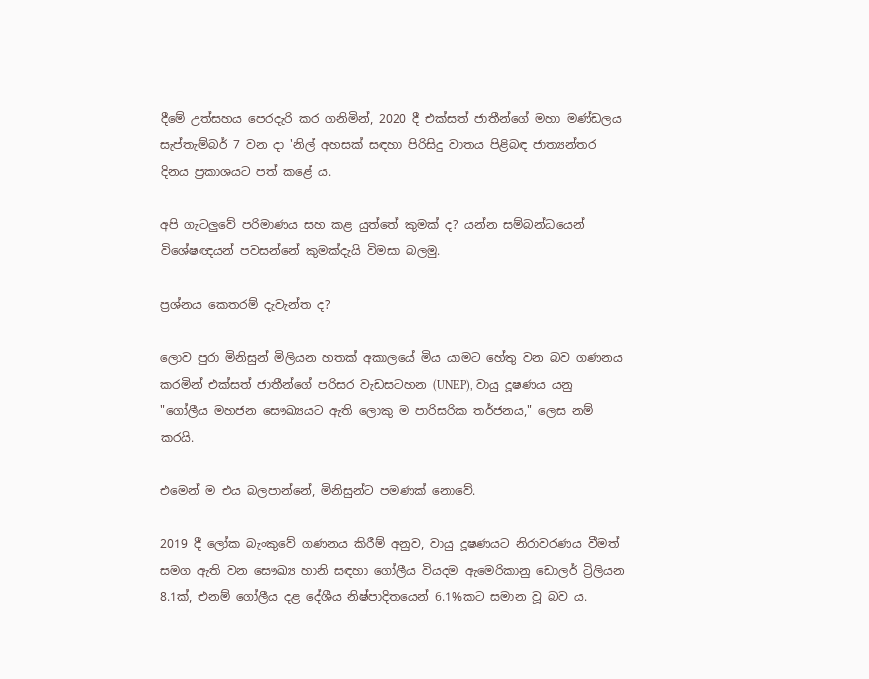දීමේ උත්සහය පෙරදැරි කර ගනිමින්, 2020 දී එක්සත් ජාතීන්ගේ මහා මණ්ඩලය සැප්තැම්බර් 7 වන දා 'නිල් අහසක් සඳහා පිරිසිදු වාතය පිළිබඳ ජාත්‍යන්තර දිනය ප්‍රකාශයට පත් කළේ ය.

අපි ගැටලුවේ පරිමාණය සහ කළ යුත්තේ කුමක් ද? යන්න සම්බන්ධයෙන් විශේෂඥයන් පවසන්නේ කුමක්දැයි විමසා බලමු.

ප්‍රශ්නය කෙතරම් දැවැන්ත ද?

ලොව පුරා මිනිසුන් මිලියන හතක් අකාලයේ මිය යාමට හේතු වන බව ගණනය කරමින් එක්සත් ජාතීන්ගේ පරිසර වැඩසටහන (UNEP), වායු දූෂණය යනු "ගෝලීය මහජන සෞඛ්‍යයට ඇති ලොකු ම පාරිසරික තර්ජනය," ලෙස නම් කරයි.

එමෙන් ම එය බලපාන්නේ, මිනිසුන්ට පමණක් නොවේ.

2019 දී ලෝක බැංකුවේ ගණනය කිරීම් අනුව, වායු දූෂණයට නිරාවරණය වීමත් සමග ඇති වන සෞඛ්‍ය හානි සඳහා ගෝලීය වියදම ඇමෙරිකානු ඩොලර් ට්‍රිලියන 8.1ක්, එනම් ගෝලීය දළ දේශීය නිෂ්පාදිතයෙන් 6.1%කට සමාන වූ බව ය.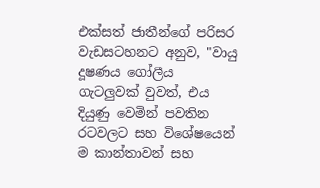එක්සත් ජාතීන්ගේ පරිසර වැඩසටහනට අනුව, "වායු දූෂණය ගෝලීය ගැටලුවක් වුවත්, එය දියුණු වෙමින් පවතින රටවලට සහ විශේෂයෙන් ම කාන්තාවන් සහ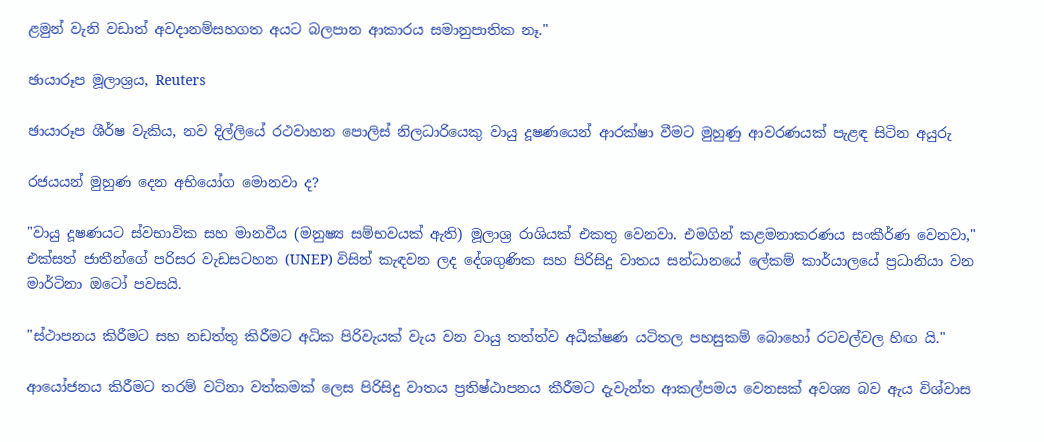ළමුන් වැනි වඩාත් අවදානම්සහගත අයට බලපාන ආකාරය සමානුපාතික නෑ."

ඡායාරූප මූලාශ්‍රය, Reuters

ඡායාරූප ශීර්ෂ වැකිය, නව දිල්ලියේ රථවාහන පොලිස් නිලධාරියෙකු වායු දූෂණයෙන් ආරක්ෂා වීමට මුහුණු ආවරණයක් පැළඳ සිටින අයුරු

රජයයන් මුහුණ දෙන අභියෝග මොනවා ද?

"වායු දූෂණයට ස්වභාවික සහ මානවීය (මනුෂ්‍ය සම්භවයක් ඇති) මූලාශ්‍ර රාශියක් එකතු වෙනවා. එමගින් කළමනාකරණය සංකීර්ණ වෙනවා," එක්සත් ජාතීන්ගේ පරිසර වැඩසටහන (UNEP) විසින් කැඳවන ලද දේශගුණික සහ පිරිසිදු වාතය සන්ධානයේ ලේකම් කාර්යාලයේ ප්‍රධානියා වන මාර්ටිනා ඔටෝ පවසයි.

"ස්ථාපනය කිරීමට සහ නඩත්තු කිරීමට අධික පිරිවැයක් වැය වන වායු තත්ත්ව අධීක්ෂණ යටිතල පහසුකම් බොහෝ රටවල්වල හිඟ යි."

ආයෝජනය කිරීමට තරම් වටිනා වත්කමක් ලෙස පිරිසිදු වාතය ප්‍රතිෂ්ඨාපනය කීරීමට දැවැන්ත ආකල්පමය වෙනසක් අවශ්‍ය බව ඇය විශ්වාස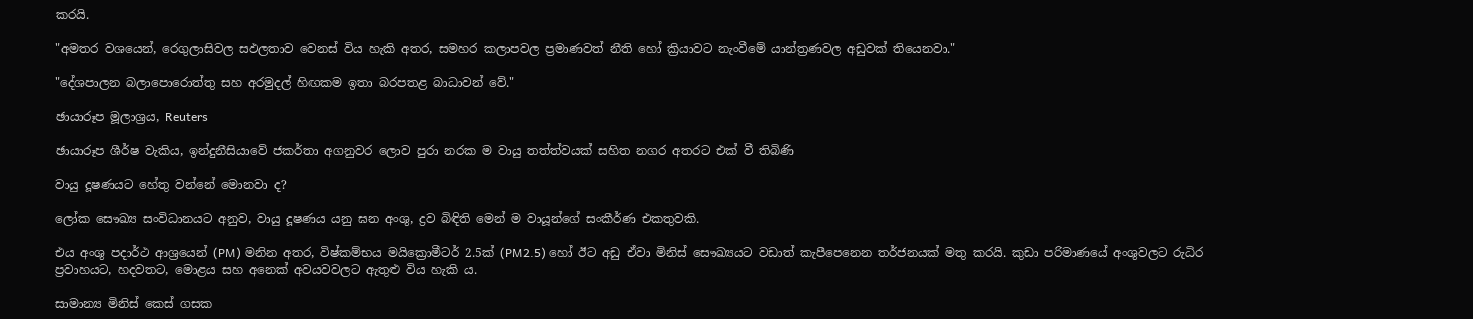කරයි.

"අමතර වශයෙන්, රෙගුලාසිවල සඵලතාව වෙනස් විය හැකි අතර, සමහර කලාපවල ප්‍රමාණවත් නීති හෝ ක්‍රියාවට නැංවීමේ යාන්ත්‍රණවල අඩුවක් තියෙනවා."

"දේශපාලන බලාපොරොත්තු සහ අරමුදල් හිඟකම ඉතා බරපතළ බාධාවන් වේ."

ඡායාරූප මූලාශ්‍රය, Reuters

ඡායාරූප ශීර්ෂ වැකිය, ඉන්දුනීසියාවේ ජකර්තා අගනුවර ලොව පුරා නරක ම වායු තත්ත්වයක් සහිත නගර අතරට එක් වී තිබිණි

වායු දූෂණයට හේතු වන්නේ මොනවා ද?

ලෝක සෞඛ්‍ය සංවිධානයට අනුව, වායු දූෂණය යනු ඝන අංශු, ද්‍රව බිඳිති මෙන් ම වායූන්ගේ සංකීර්ණ එකතුවකි.

එය අංශු පදාර්ථ ආශ්‍රයෙන් (PM) මනින අතර, විෂ්කම්භය මයික්‍රොමීටර් 2.5ක් (PM2.5) හෝ ඊට අඩු ඒවා මිනිස් සෞඛ්‍යයට වඩාත් කැපීපෙනෙන තර්ජනයක් මතු කරයි. කුඩා පරිමාණයේ අංශුවලට රුධිර ප්‍රවාහයට, හදවතට, මොළය සහ අනෙක් අවයවවලට ඇතුළු විය හැකි ය.

සාමාන්‍ය මිනිස් කෙස් ගසක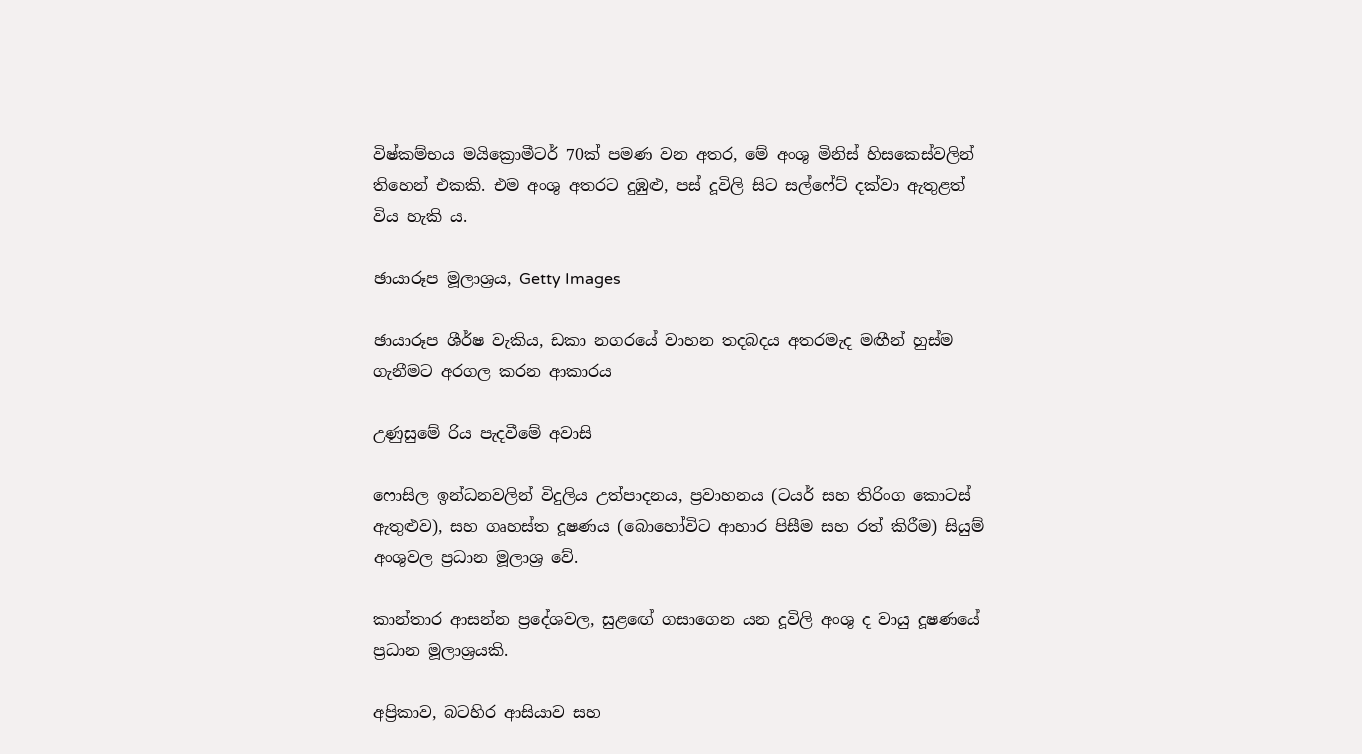විෂ්කම්භය මයික්‍රොමීටර් 70ක් පමණ වන අතර, මේ අංශු මිනිස් හිසකෙස්වලින් තිහෙන් එකකි. එම අංශු අතරට දුඹුළු, පස් දූවිලි සිට සල්ෆේට් දක්වා ඇතුළත් විය හැකි ය.

ඡායාරූප මූලාශ්‍රය, Getty Images

ඡායාරූප ශීර්ෂ වැකිය, ඩකා නගරයේ වාහන තදබදය අතරමැද මඟීන් හුස්ම ගැනීමට අරගල කරන ආකාරය

උණුසුමේ රිය පැදවීමේ අවාසි

ෆොසිල ඉන්ධනවලින් විදුලිය උත්පාදනය, ප්‍රවාහනය (ටයර් සහ තිරිංග කොටස් ඇතුළුව), සහ ගෘහස්ත දූෂණය (බොහෝවිට ආහාර පිසීම සහ රත් කිරීම) සියුම් අංශුවල ප්‍රධාන මූලාශ්‍ර වේ.

කාන්තාර ආසන්න ප්‍රදේශවල, සුළඟේ ගසාගෙන යන දූවිලි අංශු ද වායු දූෂණයේ ප්‍රධාන මූලාශ්‍රයකි.

අප්‍රිකාව, බටහිර ආසියාව සහ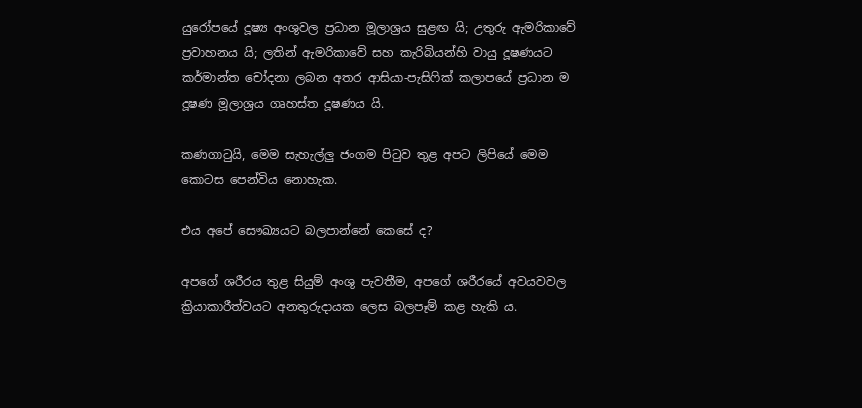යුරෝපයේ දූෂ්‍ය අංශුවල ප්‍රධාන මූලාශ්‍රය සුළඟ යි; උතුරු ඇමරිකාවේ ප්‍රවාහනය යි; ලතින් ඇමරිකාවේ සහ කැරිබියන්හි වායු දූෂණයට කර්මාන්ත චෝදනා ලබන අතර ආසියා-පැසිෆික් කලාපයේ ප්‍රධාන ම දූෂණ මූලාශ්‍රය ගෘහස්ත දූෂණය යි.

කණගාටුයි, මෙම සැහැල්ලු ජංගම පිටුව තුළ අපට ලිපියේ මෙම කොටස පෙන්විය නොහැක.

එය අපේ සෞඛ්‍යයට බලපාන්නේ කෙසේ ද?

අපගේ ශරීරය තුළ සියුම් අංශු පැවතීම, අපගේ ශරීරයේ අවයවවල ක්‍රියාකාරීත්වයට අනතුරුදායක ලෙස බලපෑම් කළ හැකි ය.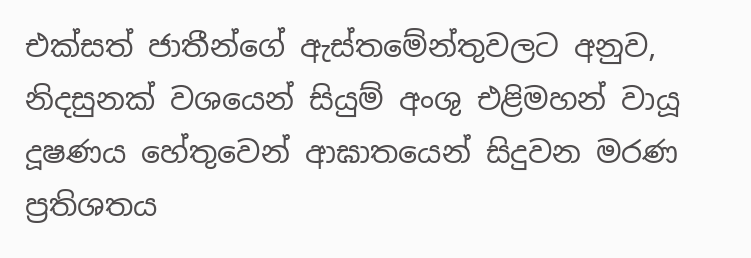එක්සත් ජාතීන්ගේ ඇස්තමේන්තුවලට අනුව, නිදසුනක් වශයෙන් සියුම් අංශු එළිමහන් වායූ දූෂණය හේතුවෙන් ආඝාතයෙන් සිදුවන මරණ ප්‍රතිශතය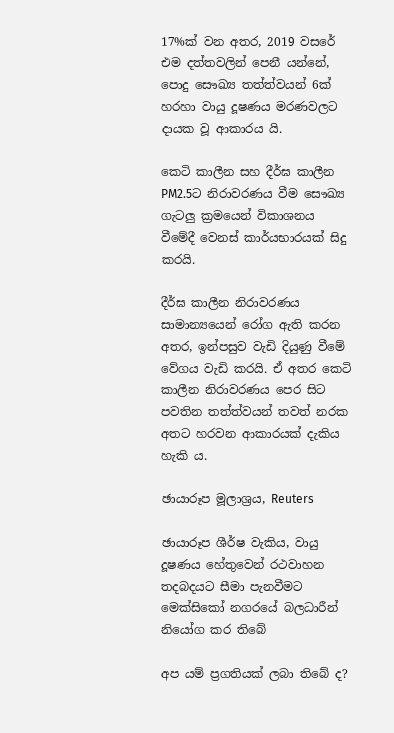17%ක් වන අතර, 2019 වසරේ එම දත්තවලින් පෙනී යන්නේ, පොදු සෞඛ්‍ය තත්ත්වයන් 6ක් හරහා වායු දූෂණය මරණවලට දායක වූ ආකාරය යි.

කෙටි කාලීන සහ දීර්ඝ කාලීන PM2.5ට නිරාවරණය වීම සෞඛ්‍ය ගැටලු ක්‍රමයෙන් විකාශනය වීමේදී වෙනස් කාර්යභාරයක් සිදු කරයි.

දීර්ඝ කාලීන නිරාවරණය සාමාන්‍යයෙන් රෝග ඇති කරන අතර, ඉන්පසුව වැඩි දියුණු වීමේ වේගය වැඩි කරයි. ඒ අතර කෙටි කාලීන නිරාවරණය පෙර සිට පවතින තත්ත්වයන් තවත් නරක අතට හරවන ආකාරයක් දැකිය හැකි ය.

ඡායාරූප මූලාශ්‍රය, Reuters

ඡායාරූප ශීර්ෂ වැකිය, වායු දූෂණය හේතුවෙන් රථවාහන තදබදයට සීමා පැනවීමට මෙක්සිකෝ නගරයේ බලධාරීන් නියෝග කර තිබේ

අප යම් ප්‍රගතියක් ලබා තිබේ ද?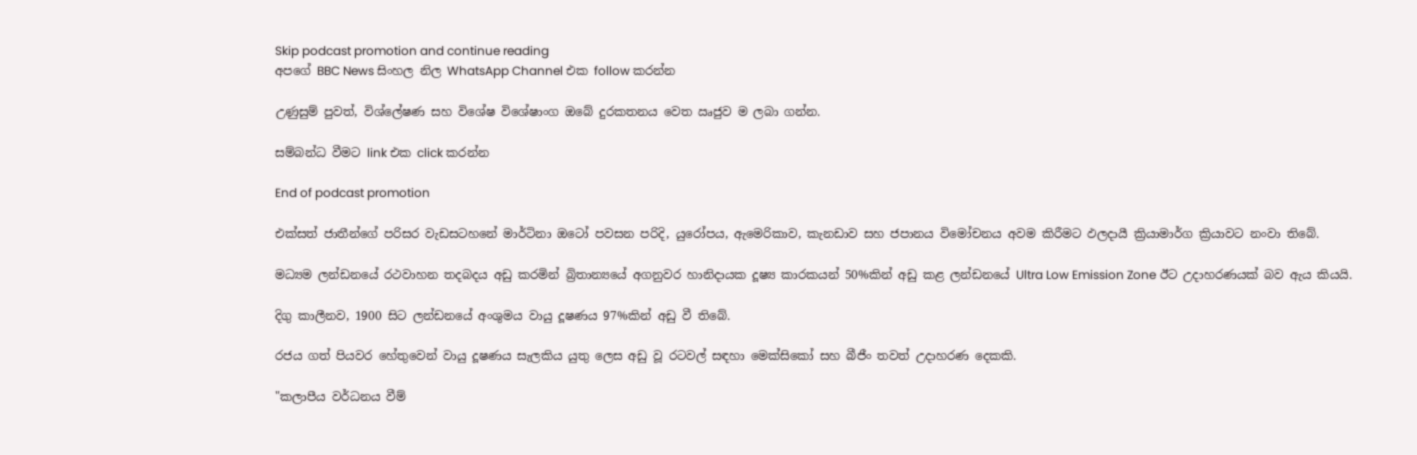Skip podcast promotion and continue reading
අපගේ BBC News සිංහල නිල WhatsApp Channel එක follow කරන්න

උණුසුම් පුවත්, විශ්ලේෂණ සහ විශේෂ විශේෂාංග ඔබේ දුරකතනය වෙත ඍජුව ම ලබා ගන්න.

සම්බන්ධ වීමට link එක click කරන්න

End of podcast promotion

එක්සත් ජාතීන්ගේ පරිසර වැඩසටහනේ මාර්ටිනා ඔටෝ පවසන පරිදි, යුරෝපය, ඇමෙරිකාව, කැනඩාව සහ ජපානය විමෝචනය අවම කිරීමට ඵලදායී ක්‍රියාමාර්ග ක්‍රියාවට නංවා තිබේ.

මධ්‍යම ලන්ඩනයේ රථවාහන තදබදය අඩු කරමින් බ්‍රිතාන්‍යයේ අගනුවර හානිදායක දූෂ්‍ය කාරකයන් 50%කින් අඩු කළ ලන්ඩනයේ Ultra Low Emission Zone ඊට උදාහරණයක් බව ඇය කියයි.

දිගු කාලීනව, 1900 සිට ලන්ඩනයේ අංශුමය වායු දූෂණය 97%කින් අඩු වී තිබේ.

රජය ගත් පියවර හේතුවෙන් වායු දූෂණය සැලකිය යුතු ලෙස අඩු වූ රටවල් සඳහා මෙක්සිකෝ සහ බීජීං තවත් උදාහරණ දෙකකි.

"කලාපීය වර්ධනය වීම්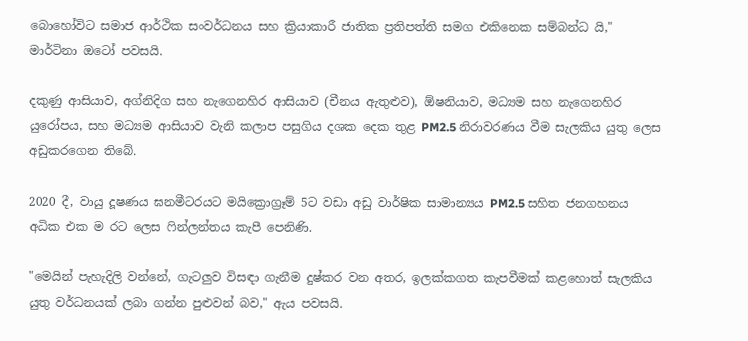බොහෝවිට සමාජ ආර්ථික සංවර්ධනය සහ ක්‍රියාකාරී ජාතික ප්‍රතිපත්ති සමග එකිනෙක සම්බන්ධ යි," මාර්ටිනා ඔටෝ පවසයි.

දකුණු ආසියාව, අග්නිදිග සහ නැගෙනහිර ආසියාව (චීනය ඇතුළුව), ඕෂනියාව, මධ්‍යම සහ නැගෙනහිර යුරෝපය, සහ මධ්‍යම ආසියාව වැනි කලාප පසුගිය දශක දෙක තුළ PM2.5 නිරාවරණය වීම සැලකිය යුතු ලෙස අඩුකරගෙන තිබේ.

2020 දී, වායු දූෂණය ඝනමීටරයට මයික්‍රොග්‍රෑම් 5ට වඩා අඩු වාර්ෂික සාමාන්‍යය PM2.5 සහිත ජනගහනය අධික එක ම රට ලෙස ෆින්ලන්තය කැපී පෙනිණි.

"මෙයින් පැහැදිලි වන්නේ, ගැටලුව විසඳා ගැනීම දුෂ්කර වන අතර, ඉලක්කගත කැපවීමක් කළහොත් සැලකිය යුතු වර්ධනයක් ලබා ගන්න පුළුවන් බව," ඇය පවසයි.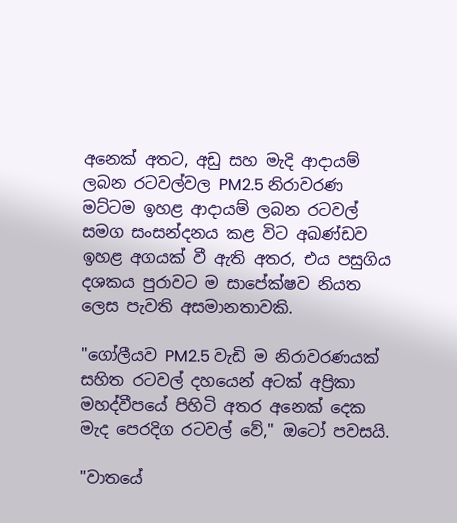අනෙක් අතට, අඩු සහ මැදි ආදායම් ලබන රටවල්වල PM2.5 නිරාවරණ මට්ටම ඉහළ ආදායම් ලබන රටවල් සමග සංසන්දනය කළ විට අඛණ්ඩව ඉහළ අගයක් වී ඇති අතර, එය පසුගිය දශකය පුරාවට ම සාපේක්ෂව නියත ලෙස පැවති අසමානතාවකි.

"ගෝලීයව PM2.5 වැඩි ම නිරාවරණයක් සහිත රටවල් දහයෙන් අටක් අප්‍රිකා මහද්වීපයේ පිහිටි අතර අනෙක් දෙක මැද පෙරදිග රටවල් වේ," ඔටෝ පවසයි.

"වාතයේ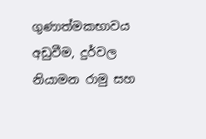ගුණාත්මකභාවය අඩුවීම, දුර්වල නියාමන රාමු සහ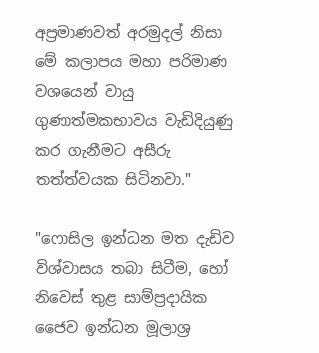අප්‍රමාණවත් අරමුදල් නිසා මේ කලාපය මහා පරිමාණ වශයෙන් වායු ගුණාත්මකභාවය වැඩිදියුණු කර ගැනීමට අසීරු තත්ත්වයක සිටිනවා."

"ෆොසිල ඉන්ධන මත දැඩිව විශ්වාසය තබා සිටීම, හෝ නිවෙස් තුළ සාම්ප්‍රදායික ජෛව ඉන්ධන මූලාශ්‍ර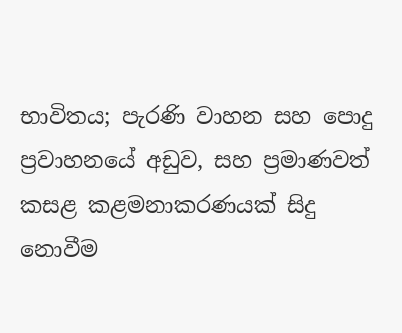භාවිතය; පැරණි වාහන සහ පොදු ප්‍රවාහනයේ අඩුව, සහ ප්‍රමාණවත් කසළ කළමනාකරණයක් සිදු නොවීම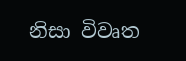නිසා විවෘත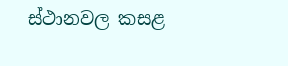ස්ථානවල කසළ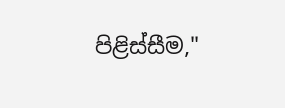පිළිස්සීම,"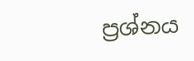ප්‍රශ්නය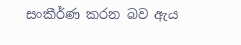සංකීර්ණ කරන බව ඇය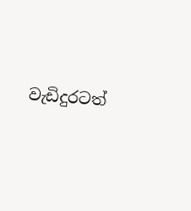වැඩිදුරටත්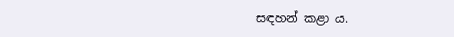සඳහන් කළා ය.